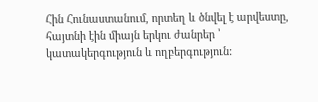Հին Հունաստանում, որտեղ և ծնվել է արվեստը, հայտնի էին միայն երկու ժանրեր ՝ կատակերգություն և ողբերգություն: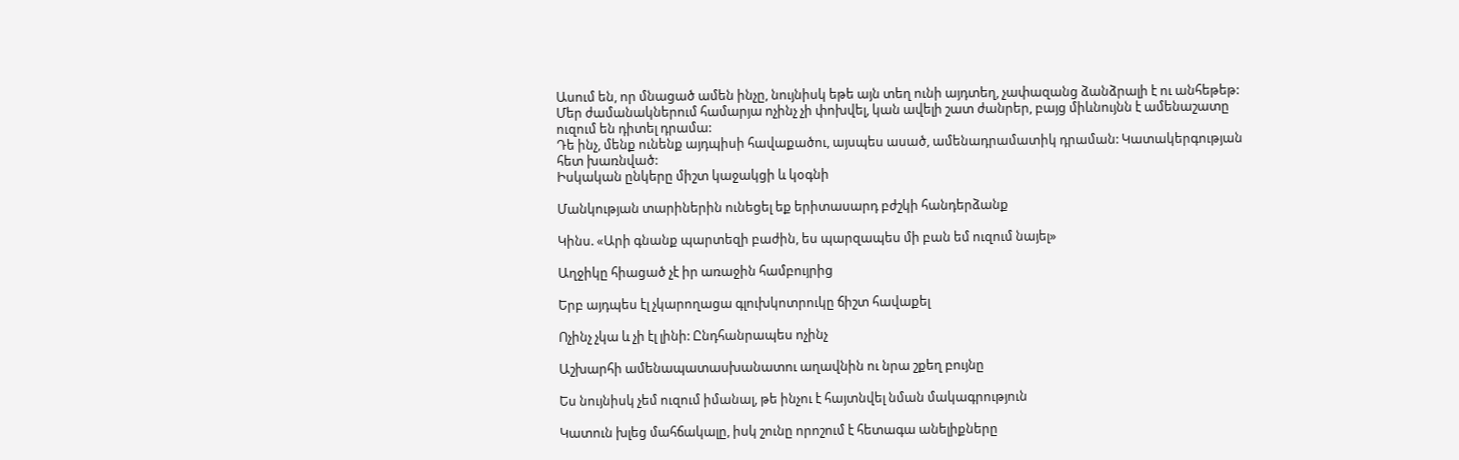Ասում են, որ մնացած ամեն ինչը, նույնիսկ եթե այն տեղ ունի այդտեղ, չափազանց ձանձրալի է ու անհեթեթ: Մեր ժամանակներում համարյա ոչինչ չի փոխվել, կան ավելի շատ ժանրեր, բայց միևնույնն է ամենաշատը ուզում են դիտել դրամա:
Դե ինչ, մենք ունենք այդպիսի հավաքածու, այսպես ասած, ամենադրամատիկ դրաման: Կատակերգության հետ խառնված:
Իսկական ընկերը միշտ կաջակցի և կօգնի

Մանկության տարիներին ունեցել եք երիտասարդ բժշկի հանդերձանք

Կինս. «Արի գնանք պարտեզի բաժին, ես պարզապես մի բան եմ ուզում նայել»

Աղջիկը հիացած չէ իր առաջին համբույրից

Երբ այդպես էլ չկարողացա գլուխկոտրուկը ճիշտ հավաքել

Ոչինչ չկա և չի էլ լինի: Ընդհանրապես ոչինչ

Աշխարհի ամենապատասխանատու աղավնին ու նրա շքեղ բույնը

Ես նույնիսկ չեմ ուզում իմանալ, թե ինչու է հայտնվել նման մակագրություն

Կատուն խլեց մահճակալը, իսկ շունը որոշում է հետագա անելիքները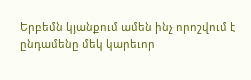Երբեմն կյանքում ամեն ինչ որոշվում է ընդամենը մեկ կարեւոր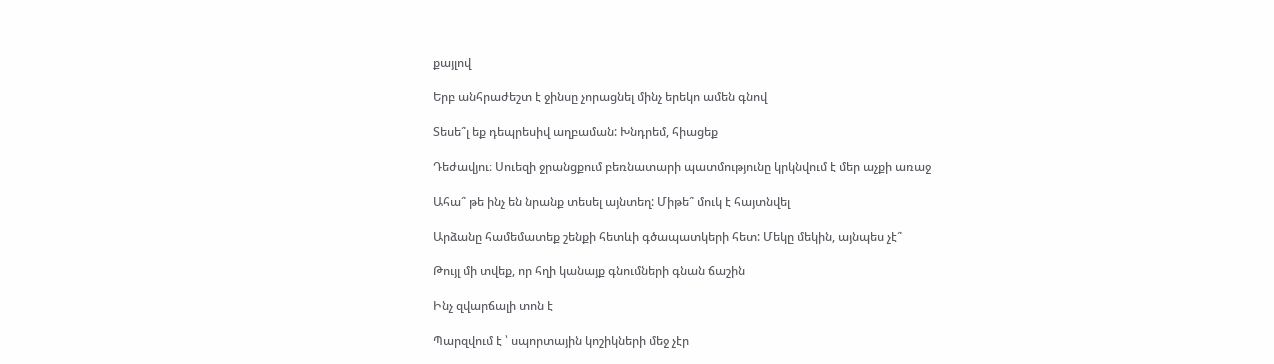քայլով

Երբ անհրաժեշտ է ջինսը չորացնել մինչ երեկո ամեն գնով

Տեսե՞լ եք դեպրեսիվ աղբաման: Խնդրեմ, հիացեք

Դեժավյու։ Սուեզի ջրանցքում բեռնատարի պատմությունը կրկնվում է մեր աչքի առաջ

Ահա՞ թե ինչ են նրանք տեսել այնտեղ: Միթե՞ մուկ է հայտնվել

Արձանը համեմատեք շենքի հետևի գծապատկերի հետ: Մեկը մեկին, այնպես չէ՞

Թույլ մի տվեք, որ հղի կանայք գնումների գնան ճաշին

Ինչ զվարճալի տոն է

Պարզվում է ՝ սպորտային կոշիկների մեջ չէր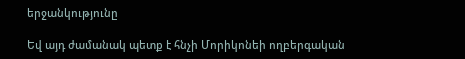երջանկությունը

Եվ այդ ժամանակ պետք է հնչի Մորիկոնեի ողբերգական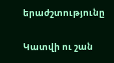երաժշտությունը

Կատվի ու շան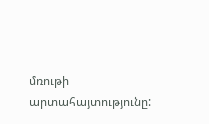մռութի արտահայտությունը: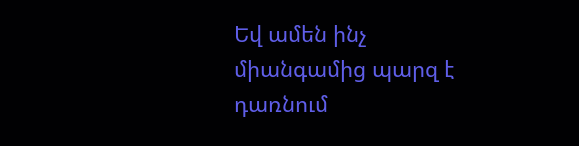Եվ ամեն ինչ միանգամից պարզ է դառնում